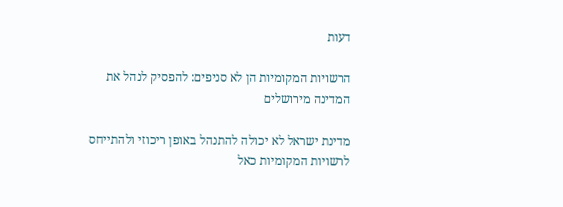דעות

הרשויות המקומיות הן לא סניפים: להפסיק לנהל את המדינה מירושלים

מדינת ישראל לא יכולה להתנהל באופן ריכוזי ולהתייחס לרשויות המקומיות כאל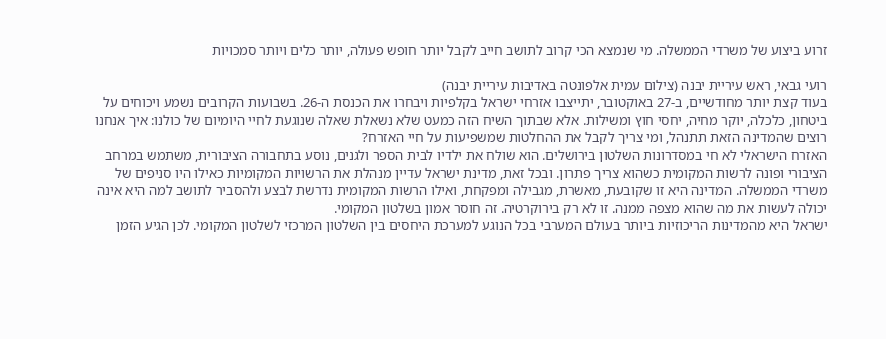זרוע ביצוע של משרדי הממשלה. מי שנמצא הכי קרוב לתושב חייב לקבל יותר חופש פעולה, יותר כלים ויותר סמכויות

רועי גבאי, ראש עיריית יבנה (צילום עמית אלפונטה באדיבות עיריית יבנה)
בעוד קצת יותר מחודשיים, ב-27 באוקטובר, יתייצבו אזרחי ישראל בקלפיות ויבחרו את הכנסת ה-26. בשבועות הקרובים נשמע ויכוחים על ביטחון, כלכלה, יוקר מחיה, יחסי חוץ ומשילות. אלא שבתוך השיח הזה כמעט שלא נשאלת שאלה שנוגעת לחיי היומיום של כולנו: איך אנחנו רוצים שהמדינה הזאת תתנהל, ומי צריך לקבל את ההחלטות שמשפיעות על חיי האזרח?
האזרח הישראלי לא חי במסדרונות השלטון בירושלים. הוא שולח את ילדיו לבית הספר ולגנים, נוסע בתחבורה הציבורית, משתמש במרחב הציבורי ופונה לרשות המקומית כשהוא צריך פתרון. ובכל זאת, מדינת ישראל עדיין מנהלת את הרשויות המקומיות כאילו היו סניפים של משרדי הממשלה. המדינה היא זו שקובעת, מאשרת, מגבילה ומפקחת, ואילו הרשות המקומית נדרשת לבצע ולהסביר לתושב למה היא אינה יכולה לעשות את מה שהוא מצפה ממנה. זו לא רק בירוקרטיה. זה חוסר אמון בשלטון המקומי.
ישראל היא מהמדינות הריכוזיות ביותר בעולם המערבי בכל הנוגע למערכת היחסים בין השלטון המרכזי לשלטון המקומי. לכן הגיע הזמן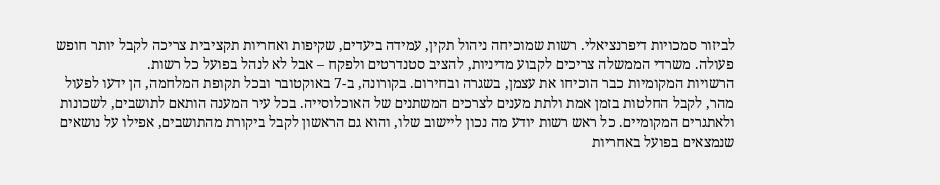לביזור סמכויות דיפרנציאלי. רשות שמוכיחה ניהול תקין, עמידה ביעדים, שקיפות ואחריות תקציבית צריכה לקבל יותר חופש פעולה. משרדי הממשלה צריכים לקבוע מדיניות, להציב סטנדרטים ולפקח – אבל לא לנהל בפועל כל רשות.
הרשויות המקומיות כבר הוכיחו את עצמן, בשגרה ובחירום. בקורונה, ב-7 באוקטובר ובכל תקופת המלחמה, הן ידעו לפעול מהר, לקבל החלטות בזמן אמת ולתת מענים לצרכים המשתנים של האוכלוסייה. בכל עיר המענה הותאם לתושבים, לשכונות ולאתגרים המקומיים. כל ראש רשות יודע מה נכון ליישוב שלו, והוא גם הראשון לקבל ביקורת מהתושבים, אפילו על נושאים שנמצאים בפועל באחריות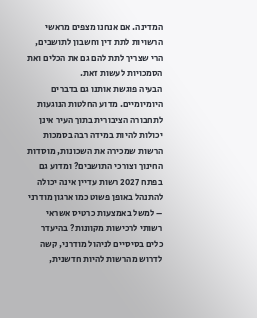המדינה. אם אנחנו מצפים מראשי הרשויות לתת דין וחשבון לתושבים, הרי שצריך לתת להם גם את הכלים ואת הסמכויות לעשות זאת.
הבעיה פוגשת אותנו גם בדברים היומיומיים. מדוע החלטות הנוגעות לתחבורה הציבורית בתוך העיר אינן יכולות להיות במידה רבה בסמכות הרשות שמכירה את השכונות, מוסדות החינוך וצורכי התושבים? ומדוע גם בפתח 2027 רשות עדיין אינה יכולה להתנהל באופן פשוט כמו ארגון מודרני – למשל באמצעות כרטיס אשראי רשותי לרכישות מקוונות? בהיעדר כלים בסיסיים לניהול מודרני, קשה לדרוש מהרשות להיות חדשנית,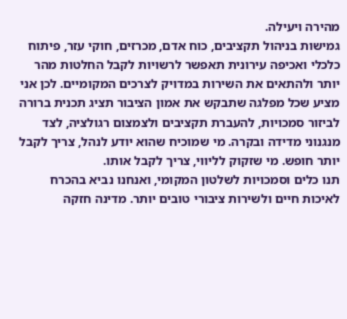מהירה ויעילה.
גמישות בניהול תקציבים, כוח אדם, מכרזים, חוקי עזר, פיתוח כלכלי ואכיפה עירונית תאפשר לרשויות לקבל החלטות מהר יותר ולהתאים את השירות במדויק לצרכים המקומיים. לכן אני מציע שכל מפלגה שתבקש את אמון הציבור תציג תכנית ברורה לביזור סמכויות, להעברת תקציבים ולצמצום רגולציה, לצד מנגנוני מדידה ובקרה. מי שמוכיח שהוא יודע לנהל, צריך לקבל יותר חופש. מי שזקוק לליווי, צריך לקבל אותו.
תנו כלים וסמכויות לשלטון המקומי, ואנחנו נביא בהכרח לאיכות חיים ולשירות ציבורי טובים יותר. מדינה חזקה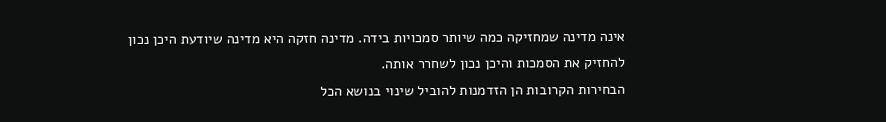אינה מדינה שמחזיקה כמה שיותר סמכויות בידה. מדינה חזקה היא מדינה שיודעת היכן נכון להחזיק את הסמכות והיכן נכון לשחרר אותה.
הבחירות הקרובות הן הזדמנות להוביל שינוי בנושא הכל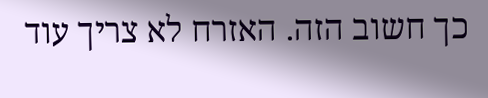כך חשוב הזה. האזרח לא צריך עוד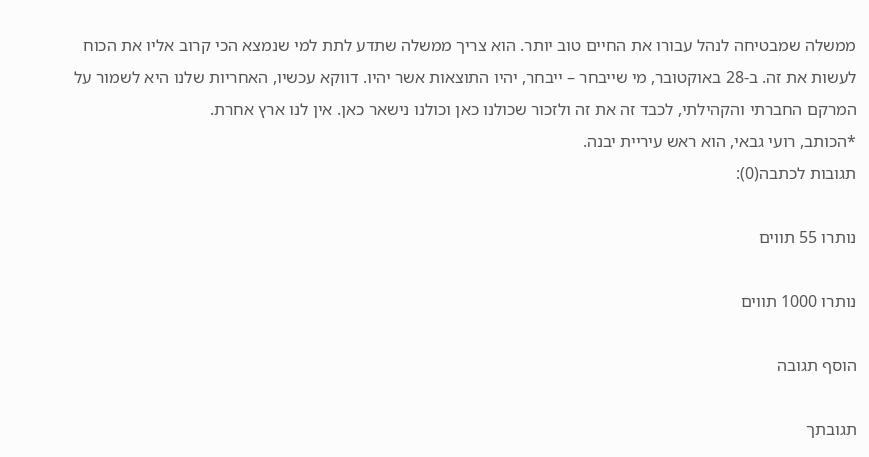ממשלה שמבטיחה לנהל עבורו את החיים טוב יותר. הוא צריך ממשלה שתדע לתת למי שנמצא הכי קרוב אליו את הכוח לעשות את זה. ב-28 באוקטובר, מי שייבחר – ייבחר, יהיו התוצאות אשר יהיו. דווקא עכשיו, האחריות שלנו היא לשמור על המרקם החברתי והקהילתי, לכבד זה את זה ולזכור שכולנו כאן וכולנו נישאר כאן. אין לנו ארץ אחרת.
*הכותב, רועי גבאי, הוא ראש עיריית יבנה.
תגובות לכתבה(0):

נותרו 55 תווים

נותרו 1000 תווים

הוסף תגובה

תגובתך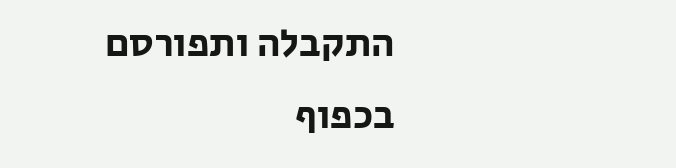התקבלה ותפורסם בכפוף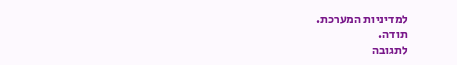למדיניות המערכת.
תודה.
לתגובה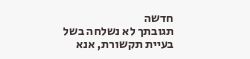חדשה
תגובתך לא נשלחה בשל בעיית תקשורת, אנא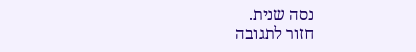נסה שנית.
חזור לתגובה